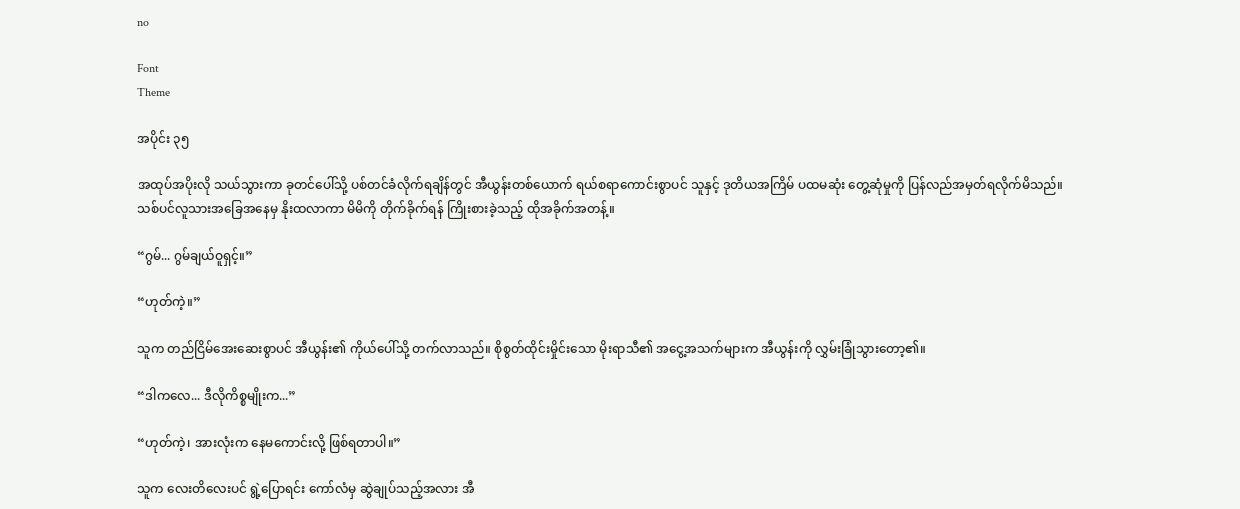no

Font
Theme

အပိုင်း ၃၅

အထုပ်အပိုးလို သယ်သွားကာ ခုတင်ပေါ်သို့ ပစ်တင်ခံလိုက်ရချိန်တွင် အီယွန်းတစ်ယောက် ရယ်စရာကောင်းစွာပင် သူနှင့် ဒုတိယအကြိမ် ပထမဆုံး တွေ့ဆုံမှုကို ပြန်လည်အမှတ်ရလိုက်မိသည်။ သစ်ပင်လူသားအခြေအနေမှ နိုးထလာကာ မိမိကို တိုက်ခိုက်ရန် ကြိုးစားခဲ့သည့် ထိုအခိုက်အတန့်။

“ဂွမ်... ဂွမ်ချယ်ဝူရှင့်။”

“ဟုတ်ကဲ့။”

သူက တည်ငြိမ်အေးဆေးစွာပင် အီယွန်း၏ ကိုယ်ပေါ်သို့ တက်လာသည်။ စိုစွတ်ထိုင်းမှိုင်းသော မိုးရာသီ၏ အငွေ့အသက်များက အီယွန်းကို လွှမ်းခြုံသွားတော့၏။

“ဒါကလေ... ဒီလိုကိစ္စမျိုးက...”

“ဟုတ်ကဲ့၊ အားလုံးက နေမကောင်းလို့ ဖြစ်ရတာပါ။”

သူက လေးတိလေးပင် ရွဲ့ပြောရင်း ကော်လံမှ ဆွဲချုပ်သည့်အလား အီ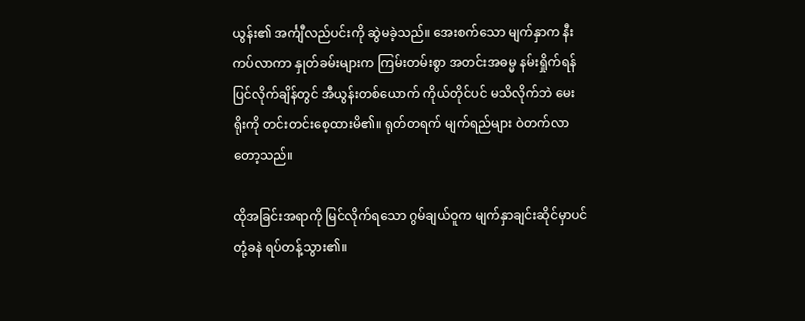ယွန်း၏ အင်္ကျီလည်ပင်းကို ဆွဲမခဲ့သည်။ အေးစက်သော မျက်နှာက နီးကပ်လာကာ နှုတ်ခမ်းများက ကြမ်းတမ်းစွာ အတင်းအဓမ္မ နမ်းရှိုက်ရန် ပြင်လိုက်ချိန်တွင် အီယွန်းတစ်ယောက် ကိုယ်တိုင်ပင် မသိလိုက်ဘဲ မေးရိုးကို တင်းတင်းစေ့ထားမိ၏။ ရုတ်တရက် မျက်ရည်များ ဝဲတက်လာတော့သည်။

ထိုအခြင်းအရာကို မြင်လိုက်ရသော ဂွမ်ချယ်ဝူက မျက်နှာချင်းဆိုင်မှာပင် တုံ့ခနဲ ရပ်တန့်သွား၏။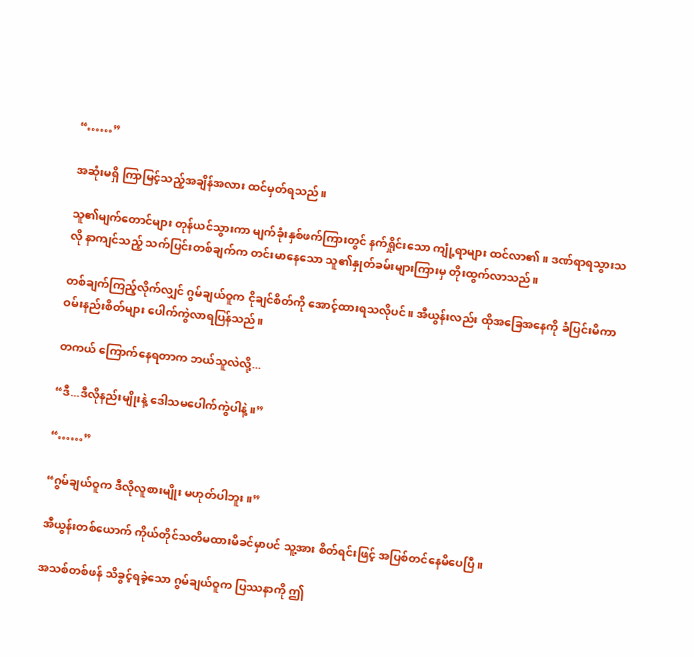“……”

အဆုံးမရှိ ကြာမြင့်သည့်အချိန်အလား ထင်မှတ်ရသည်။

သူ၏မျက်တောင်များ တုန်ယင်သွားကာ မျက်ခုံးနှစ်ဖက်ကြားတွင် နက်ရှိုင်းသော ကျုံ့ရာများ ထင်လာ၏။ ဒဏ်ရာရသွားသလို နာကျင်သည့် သက်ပြင်းတစ်ချက်က တင်းမာနေသော သူ၏နှုတ်ခမ်းများကြားမှ တိုးထွက်လာသည်။

တစ်ချက်ကြည့်လိုက်လျှင် ဂွမ်ချယ်ဝူက ငိုချင်စိတ်ကို အောင့်ထားရသလိုပင်။ အီယွန်းလည်း ထိုအခြေအနေကို ခံပြင်းမိကာ ဝမ်းနည်းစိတ်များ ပေါက်ကွဲလာရပြန်သည်။

တကယ် ကြောက်နေရတာက ဘယ်သူလဲလို့...

“ဒီ...ဒီလိုနည်းမျိုးနဲ့ ဒေါသမပေါက်ကွဲပါနဲ့။”

“……”

“ဂွမ်ချယ်ဝူက ဒီလိုလူစားမျိုး မဟုတ်ပါဘူး။”

အီယွန်းတစ်ယောက် ကိုယ်တိုင်သတိမထားမိခင်မှာပင် သူ့အား စိတ်ရင်းဖြင့် အပြစ်တင်နေမိပေပြီ။

အသစ်တစ်ဖန် သိခွင့်ရခဲ့သော ဂွမ်ချယ်ဝူက ပြဿနာကို ဤ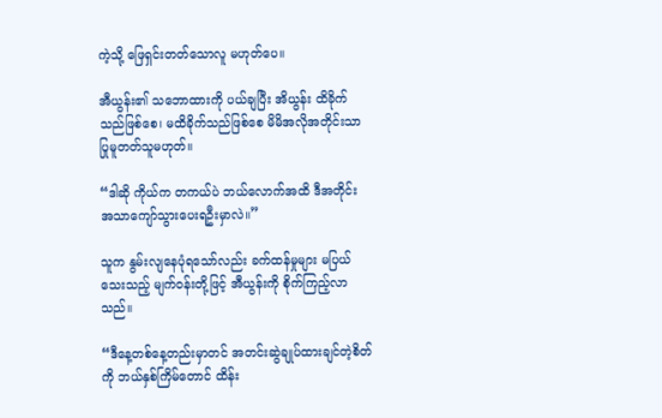ကဲ့သို့ ဖြေရှင်းတတ်သောလူ မဟုတ်ပေ။

အီယွန်း၏ သဘောထားကို ပယ်ချပြီး အိယွန်း ထိခိုက်သည်ဖြစ်စေ၊ မထိခိုက်သည်ဖြစ်စေ မိမိအလိုအတိုင်းသာ ပြုမူတတ်သူမဟုတ်။

“ဒါဆို ကိုယ်က တကယ်ပဲ ဘယ်လောက်အထိ ဒီအတိုင်း အသာကျော်သွားပေးရဦးမှာလဲ။”

သူက နွမ်းလျနေပုံရသော်လည်း ခက်ထန်မှုများ မပြယ်သေးသည့် မျက်ဝန်းတို့ဖြင့် အီယွန်းကို စိုက်ကြည့်လာသည်။

“ဒီနေ့တစ်နေ့တည်းမှာတင် အတင်းဆွဲချုပ်ထားချင်တဲ့စိတ်ကို ဘယ်နှစ်ကြိမ်တောင် ထိန်း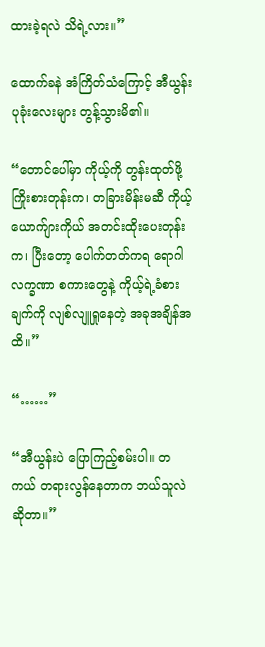ထားခဲ့ရလဲ သိရဲ့လား။”

ထောက်ခနဲ အံကြိတ်သံကြောင့် အီယွန်း ပုခုံးလေးများ တွန့်သွားမိ၏။

“တောင်ပေါ်မှာ ကိုယ့်ကို တွန်းထုတ်ဖို့ ကြိုးစားတုန်းက၊ တခြားမိန်းမဆီ ကိုယ့်ယောက်ျားကိုယ် အတင်းထိုးပေးတုန်းက၊ ပြီးတော့ ပေါက်တတ်ကရ ရောဂါလက္ခဏာ စကားတွေနဲ့ ကိုယ့်ရဲ့ခံစားချက်ကို လျစ်လျူရှုနေတဲ့ အခုအချိန်အထိ။”

“……”

“အီယွန်းပဲ ပြောကြည့်စမ်းပါ။ တကယ် တရားလွန်နေတာက ဘယ်သူလဲဆိုတာ။”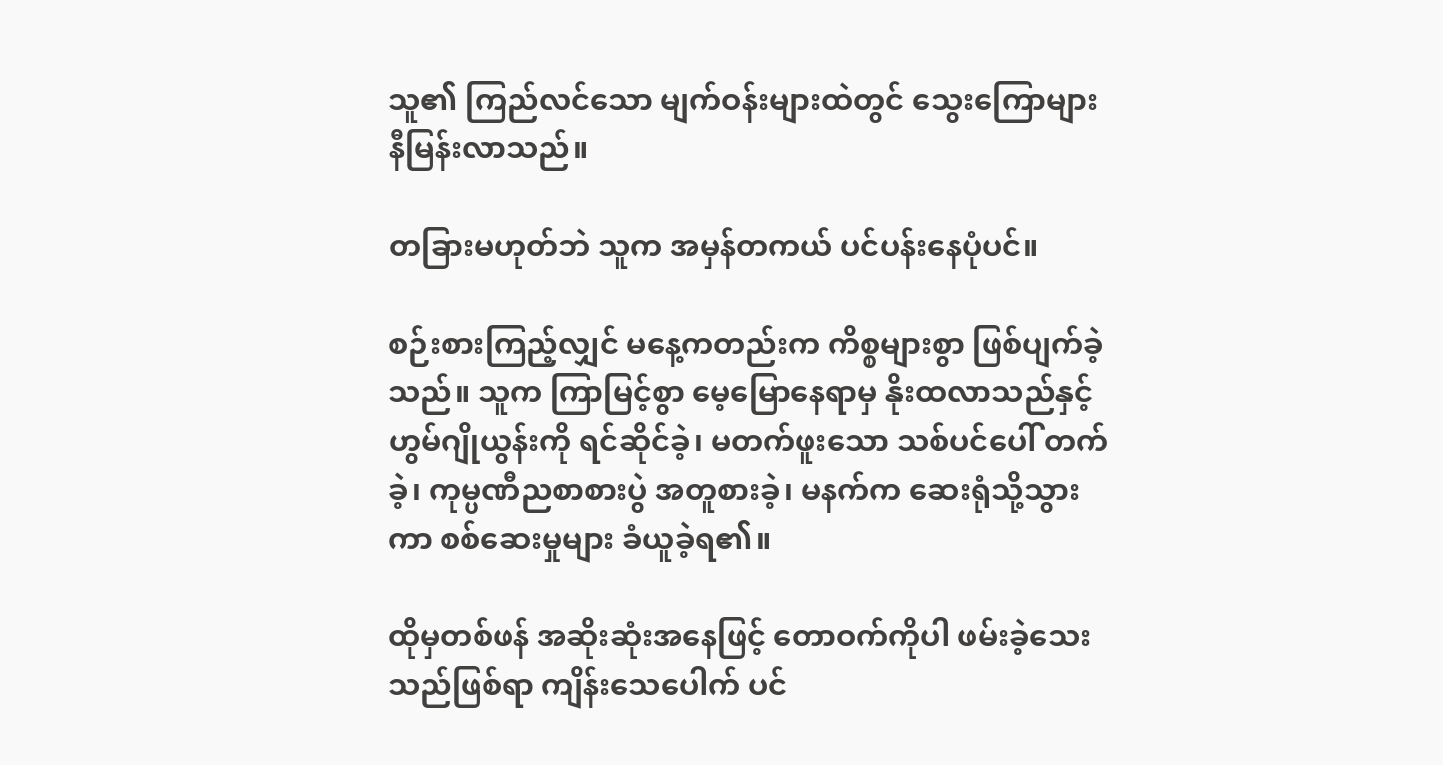သူ၏ ကြည်လင်သော မျက်ဝန်းများထဲတွင် သွေးကြောများ နီမြန်းလာသည်။

တခြားမဟုတ်ဘဲ သူက အမှန်တကယ် ပင်ပန်းနေပုံပင်။

စဉ်းစားကြည့်လျှင် မနေ့ကတည်းက ကိစ္စများစွာ ဖြစ်ပျက်ခဲ့သည်။ သူက ကြာမြင့်စွာ မေ့မြောနေရာမှ နိုးထလာသည်နှင့် ဟွမ်ဂျိုယွန်းကို ရင်ဆိုင်ခဲ့၊ မတက်ဖူးသော သစ်ပင်ပေါ် တက်ခဲ့၊ ကုမ္ပဏီညစာစားပွဲ အတူစားခဲ့၊ မနက်က ဆေးရုံသို့သွားကာ စစ်ဆေးမှုများ ခံယူခဲ့ရ၏။

ထိုမှတစ်ဖန် အဆိုးဆုံးအနေဖြင့် တောဝက်ကိုပါ ဖမ်းခဲ့သေးသည်ဖြစ်ရာ ကျိန်းသေပေါက် ပင်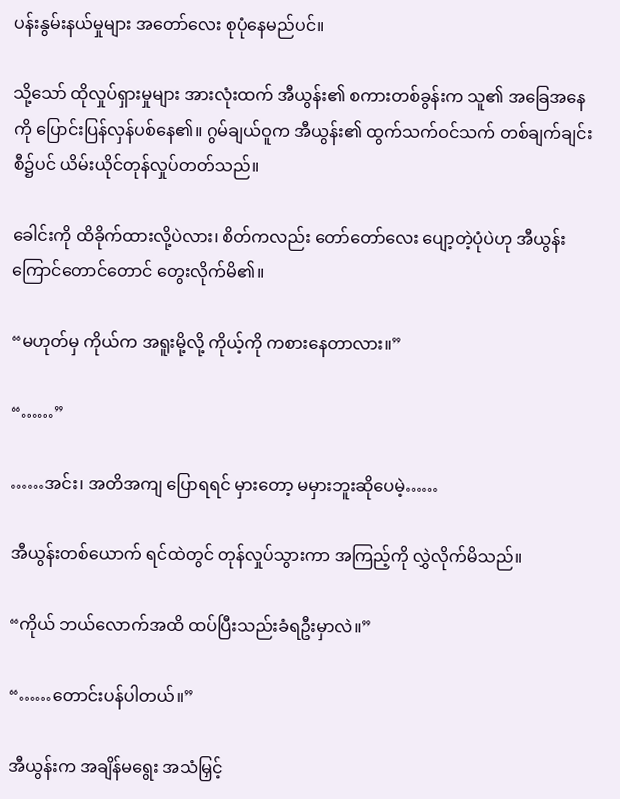ပန်းနွမ်းနယ်မှုများ အတော်လေး စုပုံနေမည်ပင်။

သို့သော် ထိုလှုပ်ရှားမှုများ အားလုံးထက် အီယွန်း၏ စကားတစ်ခွန်းက သူ၏ အခြေအနေကို ပြောင်းပြန်လှန်ပစ်နေ၏။ ဂွမ်ချယ်ဝူက အီယွန်း၏ ထွက်သက်ဝင်သက် တစ်ချက်ချင်းစီ၌ပင် ယိမ်းယိုင်တုန်လှုပ်တတ်သည်။

ခေါင်းကို ထိခိုက်ထားလို့ပဲလား၊ စိတ်ကလည်း တော်တော်လေး ပျော့တဲ့ပုံပဲဟု အီယွန်း ကြောင်တောင်တောင် တွေးလိုက်မိ၏။

“မဟုတ်မှ ကိုယ်က အရူးမို့လို့ ကိုယ့်ကို ကစားနေတာလား။”

“……”

……အင်း၊ အတိအကျ ပြောရရင် မှားတော့ မမှားဘူးဆိုပေမဲ့……

အီယွန်းတစ်ယောက် ရင်ထဲတွင် တုန်လှုပ်သွားကာ အကြည့်ကို လွှဲလိုက်မိသည်။

“ကိုယ် ဘယ်လောက်အထိ ထပ်ပြီးသည်းခံရဦးမှာလဲ။”

“……တောင်းပန်ပါတယ်။”

အီယွန်းက အချိန်မရွေး အသံမြှင့်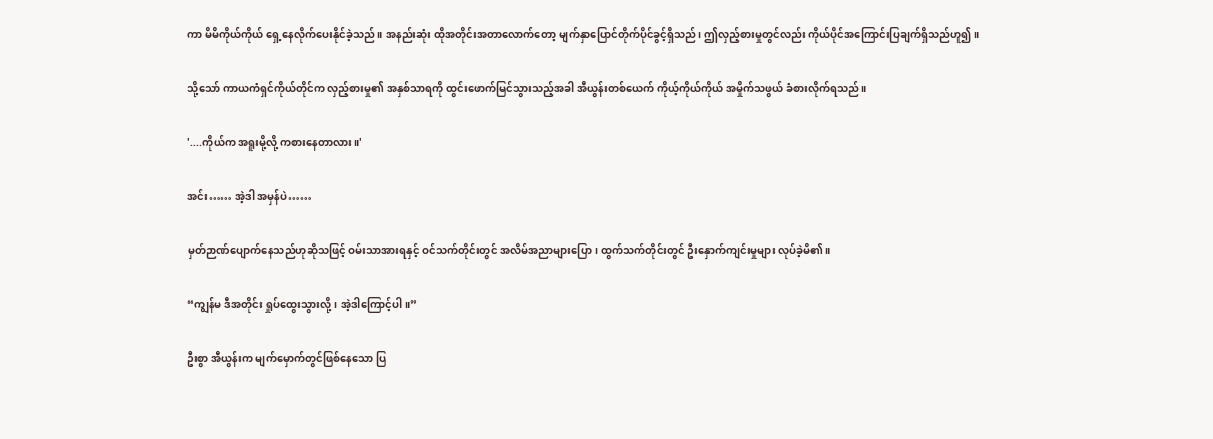ကာ မိမိကိုယ်ကိုယ် ရှေ့နေလိုက်ပေးနိုင်ခဲ့သည်။ အနည်းဆုံး ထိုအတိုင်းအတာလောက်တော့ မျက်နှာပြောင်တိုက်ပိုင်ခွင့်ရှိသည်၊ ဤလှည့်စားမှုတွင်လည်း ကိုယ်ပိုင်အကြောင်းပြချက်ရှိသည်ဟူ၍။

သို့သော် ကာယကံရှင်ကိုယ်တိုင်က လှည့်စားမှု၏ အနှစ်သာရကို ထွင်းဖောက်မြင်သွားသည့်အခါ အီယွန်းတစ်ယေက် ကိုယ့်ကိုယ်ကိုယ် အမှိုက်သဖွယ် ခံစားလိုက်ရသည်။

'....ကိုယ်က အရူးမို့လို့ ကစားနေတာလား။'

အင်း…… အဲ့ဒါ အမှန်ပဲ……

မှတ်ဉာဏ်ပျောက်နေသည်ဟုဆိုသဖြင့် ဝမ်းသာအားရနှင့် ဝင်သက်တိုင်းတွင် အလိမ်အညာများပြော၊ ထွက်သက်တိုင်းတွင် ဦးနှောက်ကျင်းမှုများ လုပ်ခဲ့မိ၏။

“ကျွန်မ ဒီအတိုင်း ရှုပ်ထွေးသွားလို့၊ အဲ့ဒါကြောင့်ပါ။”

ဦးစွာ အီယွန်းက မျက်မှောက်တွင်ဖြစ်နေသော ပြ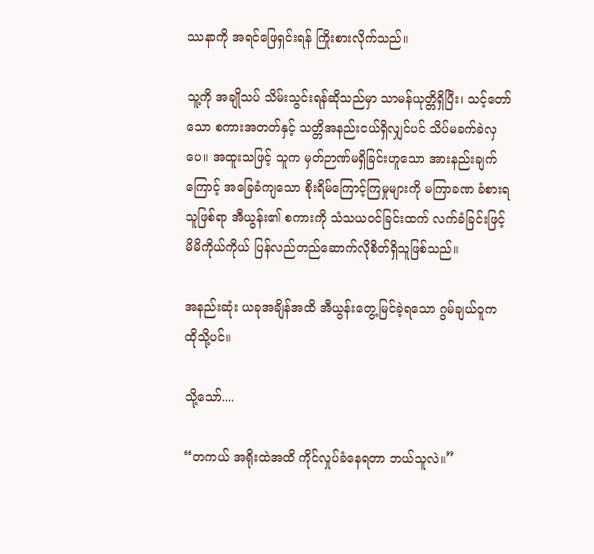ဿနာကို အရင်ဖြေရှင်းရန် ကြိုးစားလိုက်သည်။

သူ့ကို အချိုသပ် သိမ်းသွင်းရန်ဆိုသည်မှာ သာမန်ယုတ္တိရှိပြီး၊ သင့်တော်သော စကားအတတ်နှင့် သတ္တိအနည်းငယ်ရှိလျှင်ပင် သိပ်မခက်ခဲလှပေ။ အထူးသဖြင့် သူက မှတ်ဉာဏ်မရှိခြင်းဟူသော အားနည်းချက်ကြောင့် အခြေခံကျသော စိုးရိမ်ကြောင့်ကြမှုများကို မကြာခဏ ခံစားရသူဖြစ်ရာ အီယွန်း၏ စကားကို သံသယဝင်ခြင်းထက် လက်ခံခြင်းဖြင့် မိမိကိုယ်ကိုယ် ပြန်လည်တည်ဆောက်လိုစိတ်ရှိသူဖြစ်သည်။

အနည်းဆုံး ယခုအချိန်အထိ အီယွန်းတွေ့မြင်ခဲ့ရသော ဂွမ်ချယ်ဝူက ထိုသို့ပင်။

သို့သော်....

“တကယ် အရိုးထဲအထိ ကိုင်လှုပ်ခံနေရတာ ဘယ်သူလဲ။”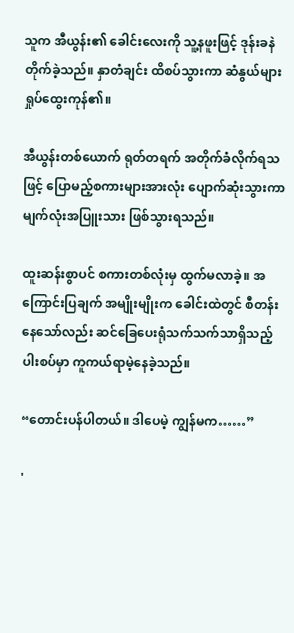သူက အီယွန်း၏ ခေါင်းလေးကို သူ့နဖူးဖြင့် ဒုန်းခနဲ တိုက်ခဲ့သည်။ နှာတံချင်း ထိစပ်သွားကာ ဆံနွယ်များ ရှုပ်ထွေးကုန်၏။

အီယွန်းတစ်ယောက် ရုတ်တရက် အတိုက်ခံလိုက်ရသဖြင့် ပြောမည့်စကားများအားလုံး ပျောက်ဆုံးသွားကာ မျက်လုံးအပြူးသား ဖြစ်သွားရသည်။

ထူးဆန်းစွာပင် စကားတစ်လုံးမှ ထွက်မလာခဲ့။ အကြောင်းပြချက် အမျိုးမျိုးက ခေါင်းထဲတွင် စီတန်းနေသော်လည်း ဆင်ခြေပေးရုံသက်သက်သာရှိသည့် ပါးစပ်မှာ ကူကယ်ရာမဲ့နေခဲ့သည်။

“တောင်းပန်ပါတယ်။ ဒါပေမဲ့ ကျွန်မက……”

'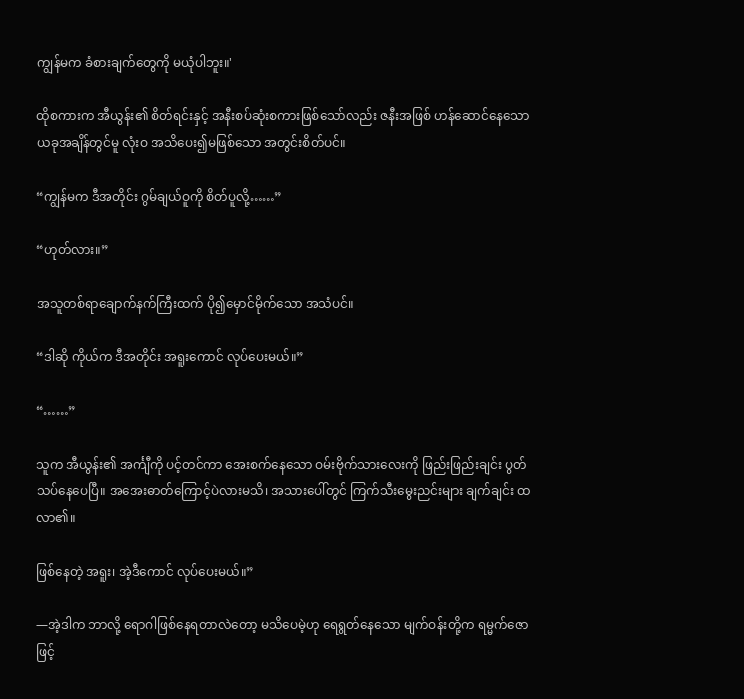ကျွန်မက ခံစားချက်တွေကို မယုံပါဘူး။'

ထိုစကားက အီယွန်း၏ စိတ်ရင်းနှင့် အနီးစပ်ဆုံးစကားဖြစ်သော်လည်း ဇနီးအဖြစ် ဟန်ဆောင်နေသော ယခုအချိန်တွင်မူ လုံးဝ အသိပေး၍မဖြစ်သော အတွင်းစိတ်ပင်။

“ကျွန်မက ဒီအတိုင်း ဂွမ်ချယ်ဝူကို စိတ်ပူလို့……”

“ဟုတ်လား။”

အသူတစ်ရာချောက်နက်ကြီးထက် ပို၍မှောင်မိုက်သော အသံပင်။

“ဒါဆို ကိုယ်က ဒီအတိုင်း အရူးကောင် လုပ်ပေးမယ်။”

“……”

သူက အီယွန်း၏ အင်္ကျီကို ပင့်တင်ကာ အေးစက်နေသော ဝမ်းဗိုက်သားလေးကို ဖြည်းဖြည်းချင်း ပွတ်သပ်နေပေပြီ။ အအေးဓာတ်ကြောင့်ပဲလားမသိ၊ အသားပေါ်တွင် ကြက်သီးမွေးညင်းများ ချက်ချင်း ထလာ၏။

ဖြစ်နေတဲ့ အရူး၊ အဲ့ဒီကောင် လုပ်ပေးမယ်။”

―အဲ့ဒါက ဘာလို့ ရောဂါဖြစ်နေရတာလဲတော့ မသိပေမဲ့ဟု ရေရွတ်နေသော မျက်ဝန်းတို့က ရမ္မက်ဇောဖြင့်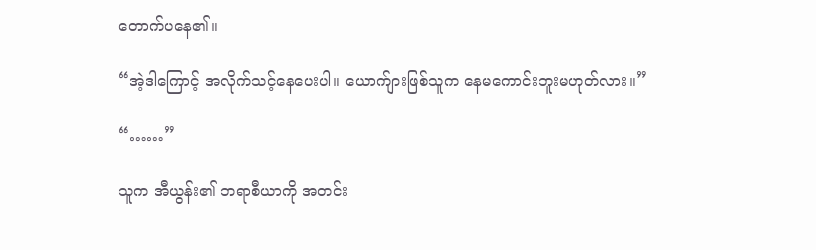တောက်ပနေ၏။

“အဲ့ဒါကြောင့် အလိုက်သင့်နေပေးပါ။ ယောက်ျားဖြစ်သူက နေမကောင်းဘူးမဟုတ်လား။”

“……”

သူက အီယွန်း၏ ဘရာစီယာကို အတင်း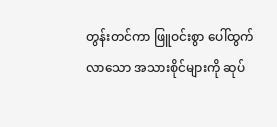တွန်းတင်ကာ ဖြူဝင်းစွာ ပေါ်ထွက်လာသော အသားစိုင်များကို ဆုပ်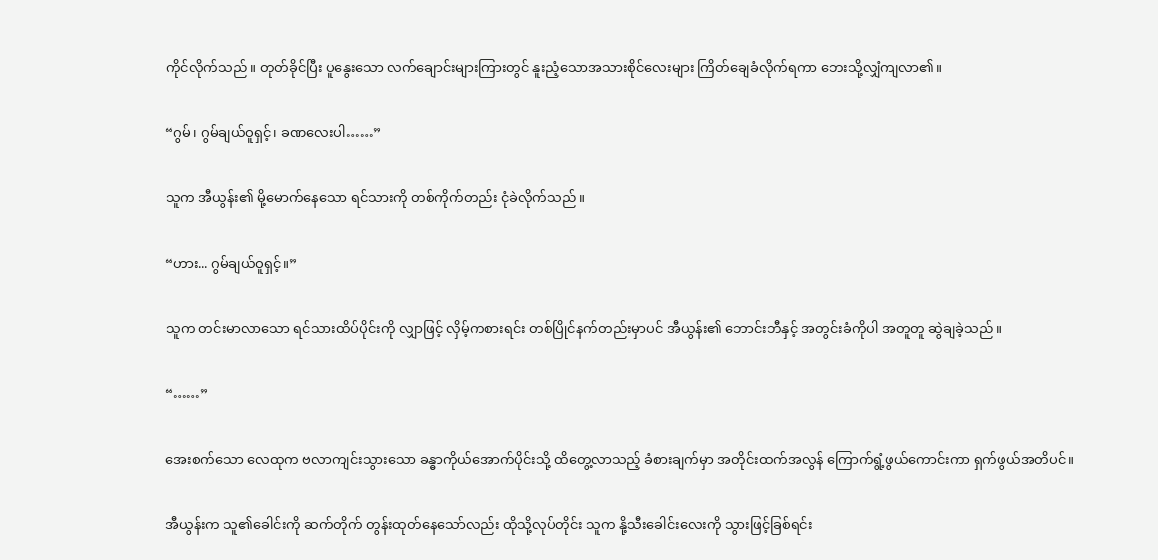ကိုင်လိုက်သည်။ တုတ်ခိုင်ပြီး ပူနွေးသော လက်ချောင်းများကြားတွင် နူးညံ့သောအသားစိုင်လေးများ ကြိတ်ချေခံလိုက်ရကာ ဘေးသို့လျှံကျလာ၏။

“ဂွမ်၊ ဂွမ်ချယ်ဝူရှင့်၊ ခဏလေးပါ……”

သူက အီယွန်း၏ မို့မောက်နေသော ရင်သားကို တစ်ကိုက်တည်း ငုံခဲလိုက်သည်။

“ဟား... ဂွမ်ချယ်ဝူရှင့်။”

သူက တင်းမာလာသော ရင်သားထိပ်ပိုင်းကို လျှာဖြင့် လှိမ့်ကစားရင်း တစ်ပြိုင်နက်တည်းမှာပင် အီယွန်း၏ ဘောင်းဘီနှင့် အတွင်းခံကိုပါ အတူတူ ဆွဲချခဲ့သည်။

“……”

အေးစက်သော လေထုက ဗလာကျင်းသွားသော ခန္ဓာကိုယ်အောက်ပိုင်းသို့ ထိတွေ့လာသည့် ခံစားချက်မှာ အတိုင်းထက်အလွန် ကြောက်ရွံ့ဖွယ်ကောင်းကာ ရှက်ဖွယ်အတိပင်။

အီယွန်းက သူ၏ခေါင်းကို ဆက်တိုက် တွန်းထုတ်နေသော်လည်း ထိုသို့လုပ်တိုင်း သူက နို့သီးခေါင်းလေးကို သွားဖြင့်ခြစ်ရင်း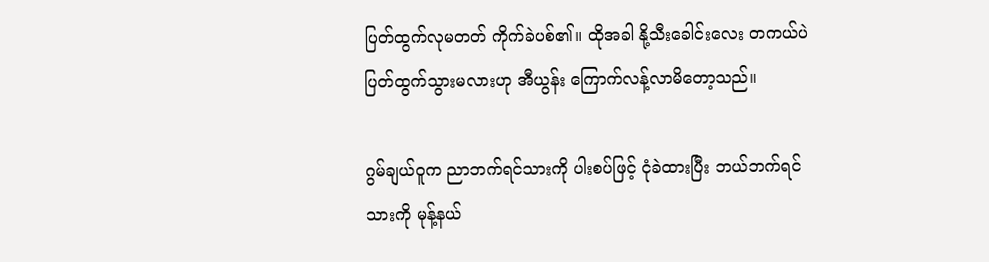ပြတ်ထွက်လုမတတ် ကိုက်ခဲပစ်၏။ ထိုအခါ နို့သီးခေါင်းလေး တကယ်ပဲ ပြတ်ထွက်သွားမလားဟု အီယွန်း ကြောက်လန့်လာမိတော့သည်။

ဂွမ်ချယ်ဝူက ညာဘက်ရင်သားကို ပါးစပ်ဖြင့် ငုံခဲထားပြီး ဘယ်ဘက်ရင်သားကို မုန့်နယ်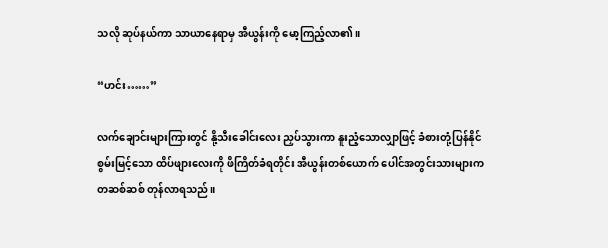သလို ဆုပ်နယ်ကာ သာယာနေရာမှ အီယွန်းကို မော့ကြည့်လာ၏။

“ဟင်း……”

လက်ချောင်းများကြားတွင် နို့သီးခေါင်းလေး ညှပ်သွားကာ နူးညံ့သောလျှာဖြင့် ခံစားတုံ့ပြန်နိုင်စွမ်းမြင့်သော ထိပ်ဖျားလေးကို ဖိကြိတ်ခံရတိုင်း အီယွန်းတစ်ယောက် ပေါင်အတွင်းသားများက တဆစ်ဆစ် တုန်လာရသည်။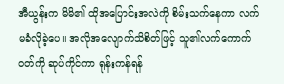အီယွန်းက မိမိ၏ ထိုအပြောင်းအလဲကို စိမ်းသက်နေကာ လက်မခံလိုခဲ့ပေ။ အလိုအလျောက်သိစိတ်ဖြင့် သူ၏လက်ကောက်ဝတ်ကို ဆုပ်ကိုင်ကာ ရုန်းကန်ရန်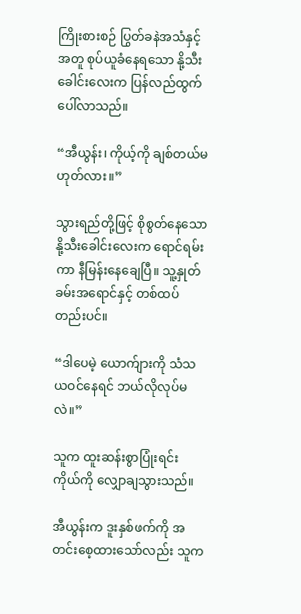ကြိုးစားစဉ် ပြွတ်ခနဲအသံနှင့်အတူ စုပ်ယူခံနေရသော နို့သီးခေါင်းလေးက ပြန်လည်ထွက်ပေါ်လာသည်။

“အီယွန်း၊ ကိုယ့်ကို ချစ်တယ်မဟုတ်လား။”

သွားရည်တို့ဖြင့် စိုစွတ်နေသော နို့သီးခေါင်းလေးက ရောင်ရမ်းကာ နီမြန်းနေချေပြီ။ သူ့နှုတ်ခမ်းအရောင်နှင့် တစ်ထပ်တည်းပင်။

“ဒါပေမဲ့ ယောက်ျားကို သံသယဝင်နေရင် ဘယ်လိုလုပ်မလဲ။”

သူက ထူးဆန်းစွာပြုံးရင်း ကိုယ်ကို လျှောချသွားသည်။

အီယွန်းက ဒူးနှစ်ဖက်ကို အတင်းစေ့ထားသော်လည်း သူက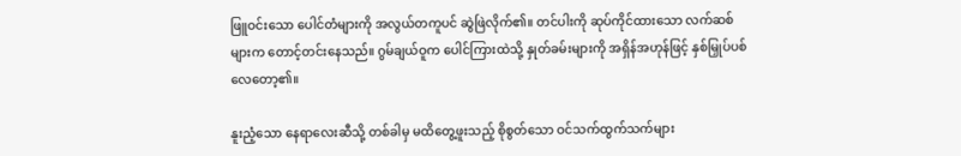ဖြူဝင်းသော ပေါင်တံများကို အလွယ်တကူပင် ဆွဲဖြဲလိုက်၏။ တင်ပါးကို ဆုပ်ကိုင်ထားသော လက်ဆစ်များက တောင့်တင်းနေသည်။ ဂွမ်ချယ်ဝူက ပေါင်ကြားထဲသို့ နှုတ်ခမ်းများကို အရှိန်အဟုန်ဖြင့် နှစ်မြှုပ်ပစ်လေတော့၏။

နူးညံ့သော နေရာလေးဆီသို့ တစ်ခါမှ မထိတွေ့ဖူးသည့် စိုစွတ်သော ဝင်သက်ထွက်သက်များ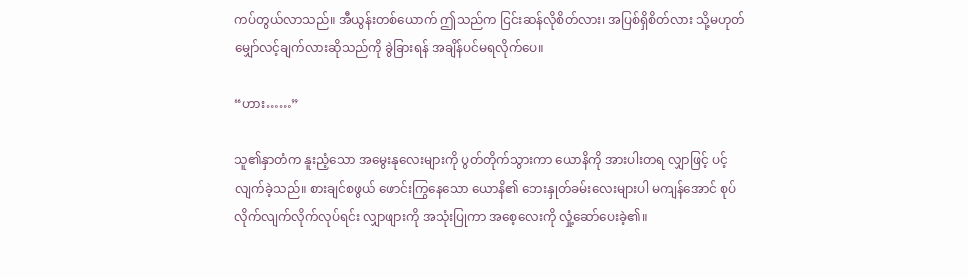ကပ်တွယ်လာသည်။ အီယွန်းတစ်ယောက် ဤသည်က ငြင်းဆန်လိုစိတ်လား၊ အပြစ်ရှိစိတ်လား သို့မဟုတ် မျှော်လင့်ချက်လားဆိုသည်ကို ခွဲခြားရန် အချိန်ပင်မရလိုက်ပေ။

“ဟား……”

သူ၏နှာတံက နူးညံ့သော အမွေးနုလေးများကို ပွတ်တိုက်သွားကာ ယောနိကို အားပါးတရ လျှာဖြင့် ပင့်လျက်ခဲ့သည်။ စားချင်စဖွယ် ဖောင်းကြွနေသော ယောနိ၏ ဘေးနှုတ်ခမ်းလေးများပါ မကျန်အောင် စုပ်လိုက်လျက်လိုက်လုပ်ရင်း လျှာဖျားကို အသုံးပြုကာ အစေ့လေးကို လှုံ့ဆော်ပေးခဲ့၏။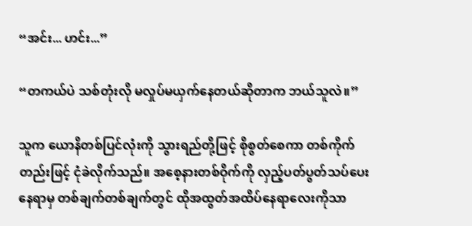“အင်း... ဟင်း...”

“တကယ်ပဲ သစ်တုံးလို မလှုပ်မယှက်နေတယ်ဆိုတာက ဘယ်သူလဲ။”

သူက ယောနိတစ်ပြင်လုံးကို သွားရည်တို့ဖြင့် စိုစွတ်စေကာ တစ်ကိုက်တည်းဖြင့် ငုံခဲလိုက်သည်။ အစေ့နားတစ်ဝိုက်ကို လှည့်ပတ်ပွတ်သပ်ပေးနေရာမှ တစ်ချက်တစ်ချက်တွင် ထိုအထွတ်အထိပ်နေရာလေးကိုသာ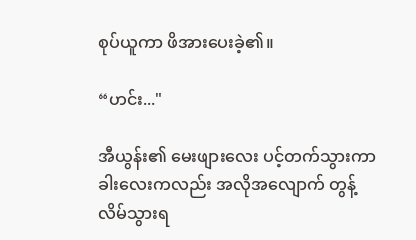စုပ်ယူကာ ဖိအားပေးခဲ့၏။

“ဟင်း..."

အီယွန်း၏ မေးဖျားလေး ပင့်တက်သွားကာ ခါးလေးကလည်း အလိုအလျောက် တွန့်လိမ်သွားရ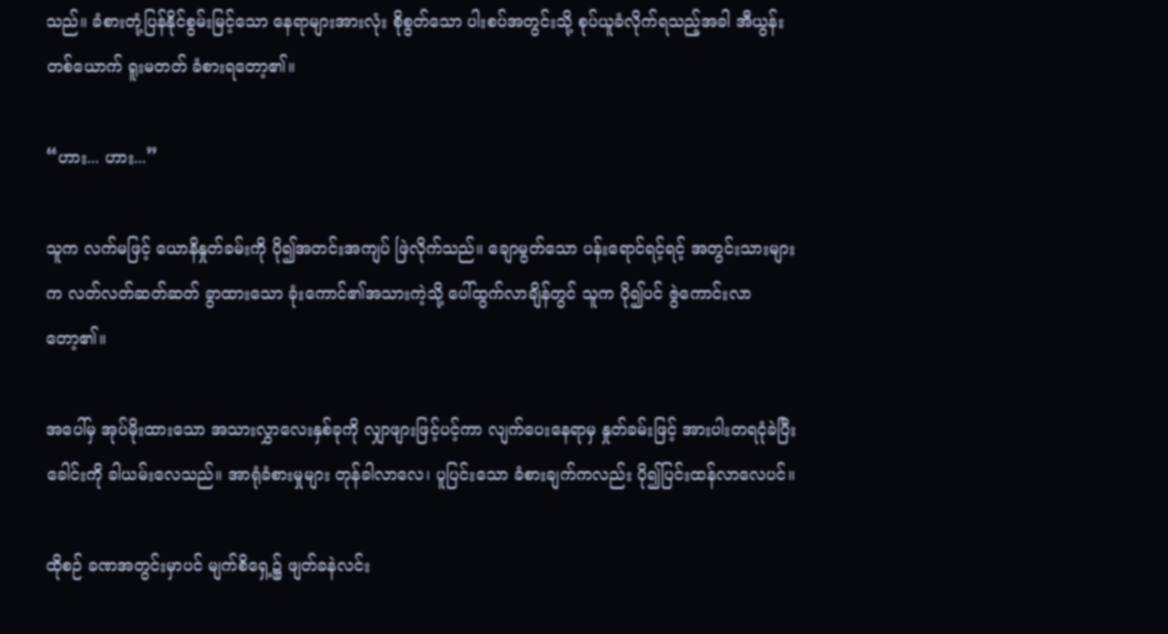သည်။ ခံစားတုံ့ပြန်နိုင်စွမ်းမြင့်သော နေရာများအားလုံး စိုစွတ်သော ပါးစပ်အတွင်းသို့ စုပ်ယူခံလိုက်ရသည့်အခါ အီယွန်းတစ်ယောက် ရူးမတတ် ခံစားရတော့၏။

“ဟား... ဟား...”

သူက လက်မဖြင့် ယောနိနှုတ်ခမ်းကို ပို၍အတင်းအကျပ် ဖြဲလိုက်သည်။ ချောမွတ်သော ပန်းရောင်ရင့်ရင့် အတွင်းသားများက လတ်လတ်ဆတ်ဆတ် ခွာထားသော ခုံးကောင်၏အသားကဲ့သို့ ပေါ်ထွက်လာချိန်တွင် သူက ပို၍ပင် ဇွဲကောင်းလာတော့၏။

အပေါ်မှ အုပ်မိုးထားသော အသားလွှာလေးနှစ်ခုကို လျှာဖျားဖြင့်ပင့်ကာ လျက်ပေးနေရာမှ နှုတ်ခမ်းဖြင့် အားပါးတရငုံခဲပြီး ခေါင်းကို ခါယမ်းလေသည်။ အာရုံခံစားမှုများ တုန်ခါလာလေ၊ ပူပြင်းသော ခံစားချက်ကလည်း ပို၍ပြင်းထန်လာလေပင်။

ထိုစဉ် ခဏအတွင်းမှာပင် မျက်စိရှေ့၌ ဖျတ်ခနဲလင်း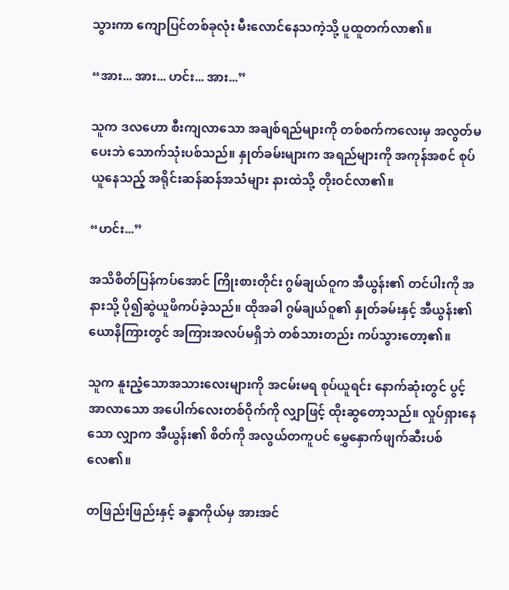သွားကာ ကျောပြင်တစ်ခုလုံး မီးလောင်နေသကဲ့သို့ ပူထူတက်လာ၏။

“အား... အား... ဟင်း... အား...”

သူက ဒလဟော စီးကျလာသော အချစ်ရည်များကို တစ်စက်ကလေးမှ အလွတ်မပေးဘဲ သောက်သုံးပစ်သည်။ နှုတ်ခမ်းများက အရည်များကို အကုန်အစင် စုပ်ယူနေသည့် အရိုင်းဆန်ဆန်အသံများ နားထဲသို့ တိုးဝင်လာ၏။

“ဟင်း...”

အသိစိတ်ပြန်ကပ်အောင် ကြိုးစားတိုင်း ဂွမ်ချယ်ဝူက အီယွန်း၏ တင်ပါးကို အနားသို့ ပို၍ဆွဲယူဖိကပ်ခဲ့သည်။ ထိုအခါ ဂွမ်ချယ်ဝူ၏ နှုတ်ခမ်းနှင့် အီယွန်း၏ ယောနိကြားတွင် အကြားအလပ်မရှိဘဲ တစ်သားတည်း ကပ်သွားတော့၏။

သူက နူးညံ့သောအသားလေးများကို အငမ်းမရ စုပ်ယူရင်း နောက်ဆုံးတွင် ပွင့်အာလာသော အပေါက်လေးတစ်ဝိုက်ကို လျှာဖြင့် ထိုးဆွတော့သည်။ လှုပ်ရှားနေသော လျှာက အီယွန်း၏ စိတ်ကို အလွယ်တကူပင် မွှေနှောက်ဖျက်ဆီးပစ်လေ၏။

တဖြည်းဖြည်းနှင့် ခန္ဓာကိုယ်မှ အားအင်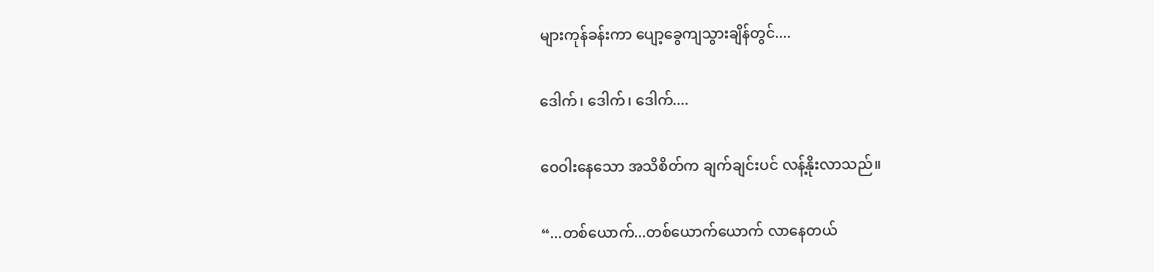များကုန်ခန်းကာ ပျော့ခွေကျသွားချိန်တွင်....

ဒေါက်၊ ဒေါက်၊ ဒေါက်....

ဝေဝါးနေသော အသိစိတ်က ချက်ချင်းပင် လန့်နိုးလာသည်။

“...တစ်ယောက်...တစ်ယောက်ယောက် လာနေတယ်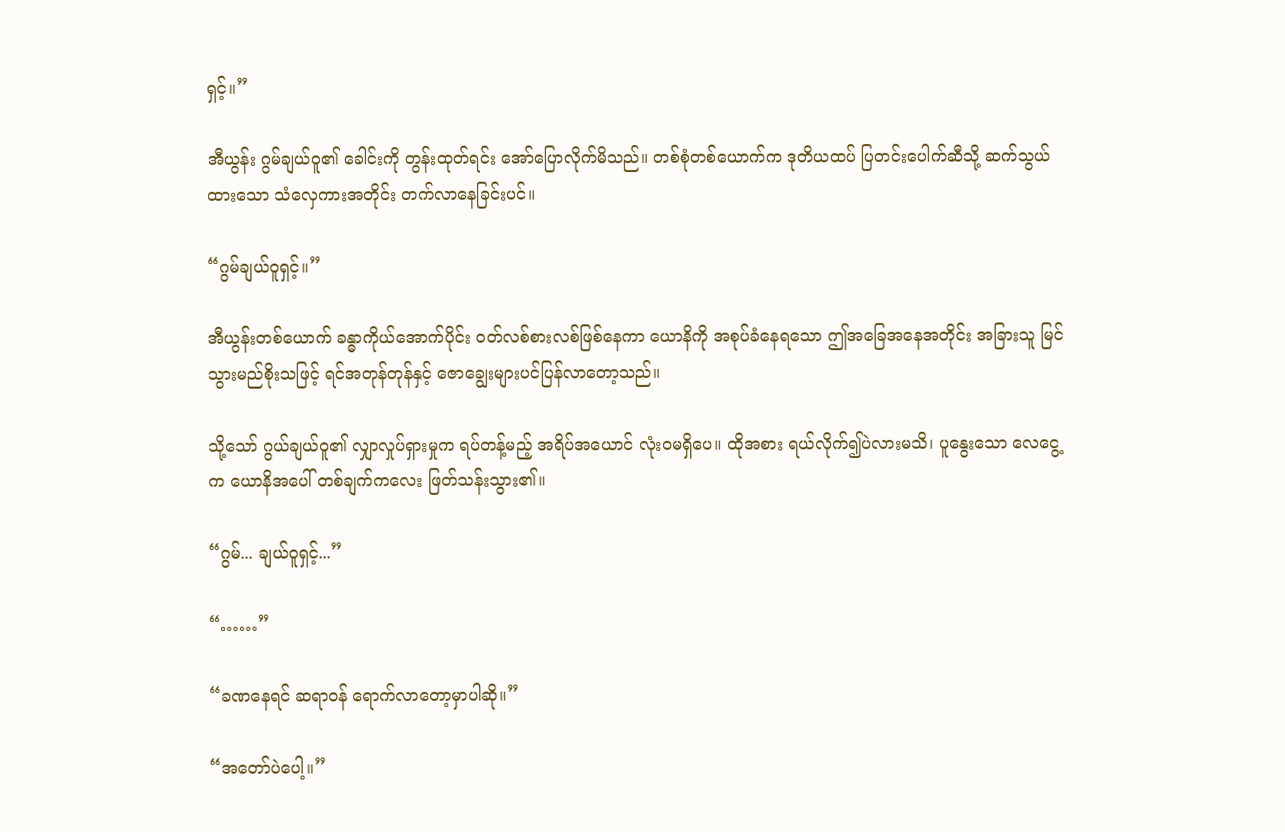ရှင့်။”

အီယွန်း ဂွမ်ချယ်ဝူ၏ ခေါင်းကို တွန်းထုတ်ရင်း အော်ပြောလိုက်မိသည်။ တစ်စုံတစ်ယောက်က ဒုတိယထပ် ပြတင်းပေါက်ဆီသို့ ဆက်သွယ်ထားသော သံလှေကားအတိုင်း တက်လာနေခြင်းပင်။

“ဂွမ်ချယ်ဝူရှင့်။”

အီယွန်းတစ်ယောက် ခန္ဓာကိုယ်အောက်ပိုင်း ဝတ်လစ်စားလစ်ဖြစ်နေကာ ယောနိကို အစုပ်ခံနေရသော ဤအခြေအနေအတိုင်း အခြားသူ မြင်သွားမည်စိုးသဖြင့် ရင်အတုန်တုန်နှင့် ဇောချွေးများပင်ပြန်လာတော့သည်။

သို့သော် ဂွယ်ချယ်ဝူ၏ လျှာလှုပ်ရှားမှုက ရပ်တန့်မည့် အရိပ်အယောင် လုံးဝမရှိပေ။ ထိုအစား ရယ်လိုက်၍ပဲလားမသိ၊ ပူနွေးသော လေငွေ့က ယောနိအပေါ် တစ်ချက်ကလေး ဖြတ်သန်းသွား၏။

“ဂွမ်... ချယ်ဝူရှင့်...”

“……”

“ခဏနေရင် ဆရာဝန် ရောက်လာတော့မှာပါဆို။”

“အတော်ပဲပေါ့။”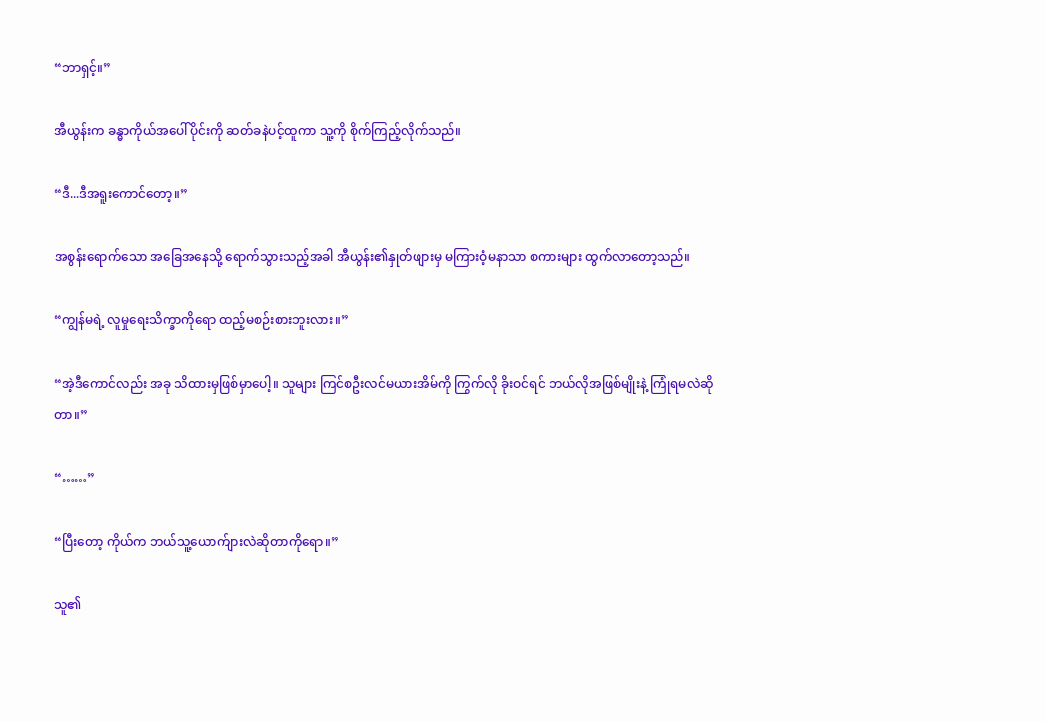“ဘာရှင့်။”

အီယွန်းက ခန္ဓာကိုယ်အပေါ်ပိုင်းကို ဆတ်ခနဲပင့်ထူကာ သူ့ကို စိုက်ကြည့်လိုက်သည်။

“ဒီ...ဒီအရူးကောင်တော့။”

အစွန်းရောက်သော အခြေအနေသို့ ရောက်သွားသည့်အခါ အီယွန်း၏နှုတ်ဖျားမှ မကြားဝံ့မနာသာ စကားများ ထွက်လာတော့သည်။

“ကျွန်မရဲ့ လူမှုရေးသိက္ခာကိုရော ထည့်မစဉ်းစားဘူးလား။”

“အဲ့ဒီကောင်လည်း အခု သိထားမှဖြစ်မှာပေါ့။ သူများ ကြင်စဦးလင်မယားအိမ်ကို ကြွက်လို ခိုးဝင်ရင် ဘယ်လိုအဖြစ်မျိုးနဲ့ ကြုံရမလဲဆိုတာ။”

“……”

“ပြီးတော့ ကိုယ်က ဘယ်သူ့ယောက်ျားလဲဆိုတာကိုရော။”

သူ၏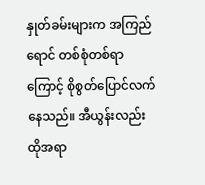နှုတ်ခမ်းများက အကြည်ရောင် တစ်စုံတစ်ရာကြောင့် စိုစွတ်ပြောင်လက်နေသည်။ အီယွန်းလည်း ထိုအရာ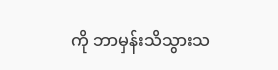ကို ဘာမှန်းသိသွားသ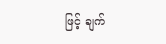ဖြင့် ချက်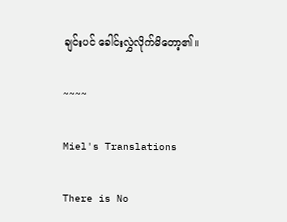ချင်းပင် ခေါင်းလွှဲလိုက်မိတော့၏။

~~~~

Miel's Translations

There is No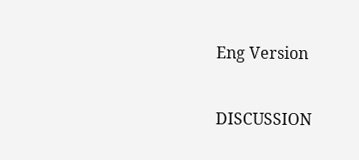Eng Version

DISCUSSION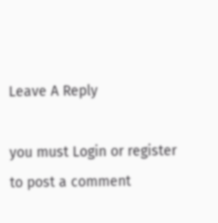Leave A Reply

you must Login or register to post a comment